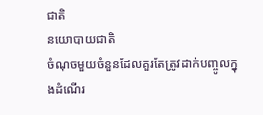ជាតិ
នយោបាយជាតិ
ចំណុចមួយចំនួនដែលគួរតែត្រូវដាក់បញ្ចូលក្នុងដំណើរ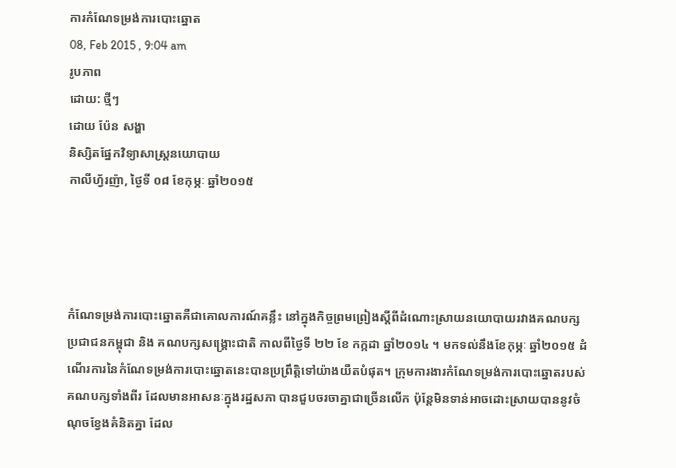ការកំណែទម្រង់ការបោះឆ្នោត
08, Feb 2015 , 9:04 am
រូបភាព
ដោយ: ថ្មីៗ
ដោយ ប៉ែន សង្ហា
និស្សិតផ្នែកវិទ្យាសាស្ត្រនយោបាយ
កាលីហ្វ័រញ៉ា, ថ្ងៃទី ០៨ ខែកុម្ភៈ ឆ្នាំ២០១៥




កំណែទម្រង់ការបោះឆ្នោតគឺជាគោលការណ៍គន្លឹះ នៅក្នុងកិច្ចព្រមព្រៀងស្តីពីដំណោះស្រាយនយោបាយរវាងគណបក្សប្រជាជនកម្ពុជា និង គណបក្សសង្គ្រោះជាតិ កាលពីថ្ងៃទី ២២ ខែ កក្កដា ឆ្នាំ២០១៤ ។ មកទល់នឹងខែកុម្ភៈ ឆ្នាំ២០១៥ ដំណើរការនៃកំណែទម្រង់ការបោះឆ្នោតនេះបានប្រព្រឹត្តិទៅយ៉ាងយឺតបំផុត។ ក្រុមការងារកំណែទម្រង់ការបោះឆ្នោតរបស់គណបក្សទាំងពីរ ដែលមានអាសនៈក្នុងរដ្ឋសភា បានជួបចរចាគ្នាជាច្រើនលើក ប៉ុន្តែមិនទាន់អាចដោះស្រាយបាននូវចំណុចខ្វែងគំនិតគ្នា ដែល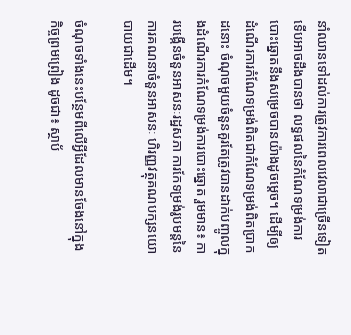នាំឈានទៅដល់ការត្រូវការពេលវេលាជាច្រើនទៀត ទើបអាចដឹងបានថា លទ្ធផលនៃកំណែទម្រង់ការបោះឆ្នោតនឹងសម្រេចបានយ៉ាងដូចម្តេច។ ដើម្បីឲ្យដំណើរការកំណែទម្រង់ពិតជាកំណែទម្រង់ពិតប្រាកដនោះ ចំណុចមួយចំនួនគួរតែត្រូវបានដាក់បញ្ចូលក្នុងដំណើរការកំណែទម្រង់ការបោះឆ្នោត រួមមាន៖ ការបង្កើនចំនួនអាសនៈរដ្ឋសភា ការកែទម្រង់រូបមន្តនៃការគណនាចំនួនអាសនៈ ហិរញ្ញវត្ថុគណបក្សនយោបាយជាដើម។

ចំណុចទាំងនេះបន្ថែមពីលើអ្វីដែលមានចែងនៅក្នុងកិច្ចព្រមព្រៀង ដូចជា៖ ស្ថាប័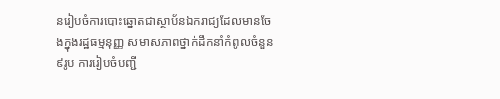នរៀបចំការបោះឆ្នោតជាស្ថាប័នឯករាជ្យដែលមានចែងក្នុងរដ្ឋធម្មនុញ្ញ សមាសភាពថ្នាក់ដឹកនាំកំពូលចំនួន៩រូប ការរៀបចំបញ្ជី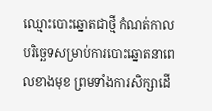ឈ្មោះបោះឆ្នោតជាថ្មី កំណត់កាលបរិច្ឆេទសម្រាប់ការបោះឆ្នោតនាពេលខាងមុខ ព្រមទាំងការសិក្សាដើ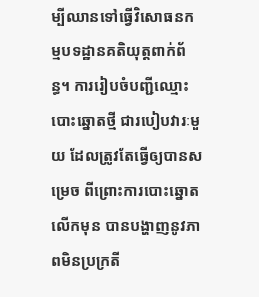ម្បីឈានទៅធ្វើវិសោធនកម្មបទដ្ឋានគតិយុត្តពាក់ព័ន្ធ។ ការរៀបចំបញ្ជីឈ្មោះបោះឆ្នោតថ្មី ជារបៀបវារៈមួយ ដែលត្រូវតែធ្វើឲ្យបានសម្រេច ពីព្រោះការបោះឆ្នោតលើកមុន បានបង្ហាញនូវភាពមិនប្រក្រតី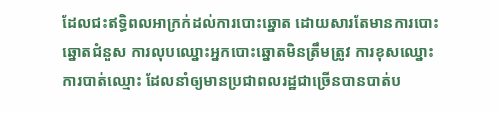ដែលជះឥទ្ធិពលអាក្រក់ដល់ការបោះឆ្នោត ដោយសារតែមានការបោះឆ្នោតជំនួស ការលុបឈ្នោះអ្នកបោះឆ្នោតមិនត្រឹមត្រូវ ការខុសឈ្នោះ ការបាត់ឈ្មោះ ដែលនាំឲ្យមានប្រជាពលរដ្ឋជាច្រើនបានបាត់ប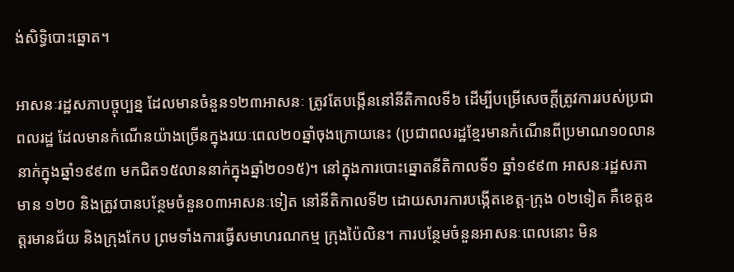ង់សិទ្ធិបោះឆ្នោត។

អាសនៈរដ្ឋសភាបច្ចុប្បន្ន ដែលមានចំនួន១២៣អាសនៈ ត្រូវតែបង្កើននៅនីតិកាលទី៦ ដើម្បីបម្រើសេចក្តីត្រូវការរបស់ប្រជាពលរដ្ឋ ដែលមានកំណើនយ៉ាងច្រើនក្នុងរយៈពេល២០ឆ្នាំចុងក្រោយនេះ (ប្រជាពលរដ្ឋខ្មែរមានកំណើនពីប្រមាណ១០លាននាក់ក្នុងឆ្នាំ១៩៩៣ មកជិត១៥លាននាក់ក្នុងឆ្នាំ២០១៥)។ នៅក្នុងការបោះឆ្នោតនីតិកាលទី១ ឆ្នាំ១៩៩៣ អាសនៈរដ្ឋសភាមាន ១២០ និងត្រូវបានបន្ថែមចំនួន០៣អាសនៈទៀត នៅនីតិកាលទី២ ដោយសារការបង្កើតខេត្ត-ក្រុង ០២ទៀត គឺខេត្តឧត្តរមានជ័យ និងក្រុងកែប ព្រមទាំងការធ្វើសមាហរណកម្ម ក្រុងប៉ៃលិន។ ការបន្ថែមចំនួនអាសនៈពេលនោះ មិន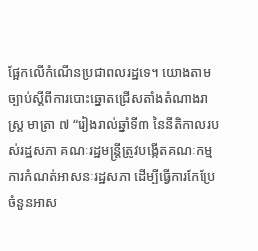ផ្អែកលើកំណើនប្រជាពលរដ្ឋទេ។ យោងតាមច្បាប់ស្តីពីការបោះឆ្នោតជ្រើសតាំងតំណាងរាស្ត្រ មាត្រា ៧ “រៀងរាល់ឆ្នាំទី៣ នៃនីតិកាលរបស់រដ្ឋសភា គណៈរដ្ឋមន្ត្រីត្រូវបង្កើតគណៈកម្មការកំណត់អាសនៈរដ្ឋសភា ដើម្បីធ្វើការកែប្រែចំនួនអាស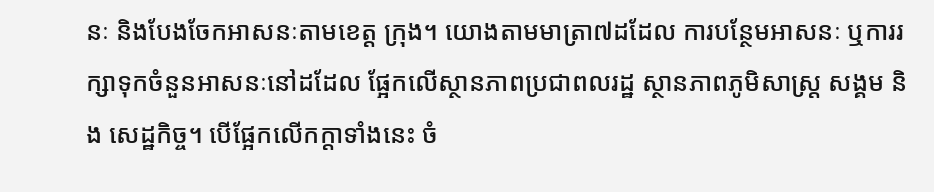នៈ និងបែងចែកអាសនៈតាមខេត្ត ក្រុង។ យោងតាមមាត្រា៧ដដែល ការបន្ថែមអាសនៈ ឬការរក្សាទុកចំនួនអាសនៈនៅដដែល ផ្អែកលើស្ថានភាពប្រជាពលរដ្ឋ ស្ថានភាពភូមិសាស្ត្រ សង្គម និង សេដ្ឋកិច្ច។ បើផ្អែកលើកក្តាទាំងនេះ ចំ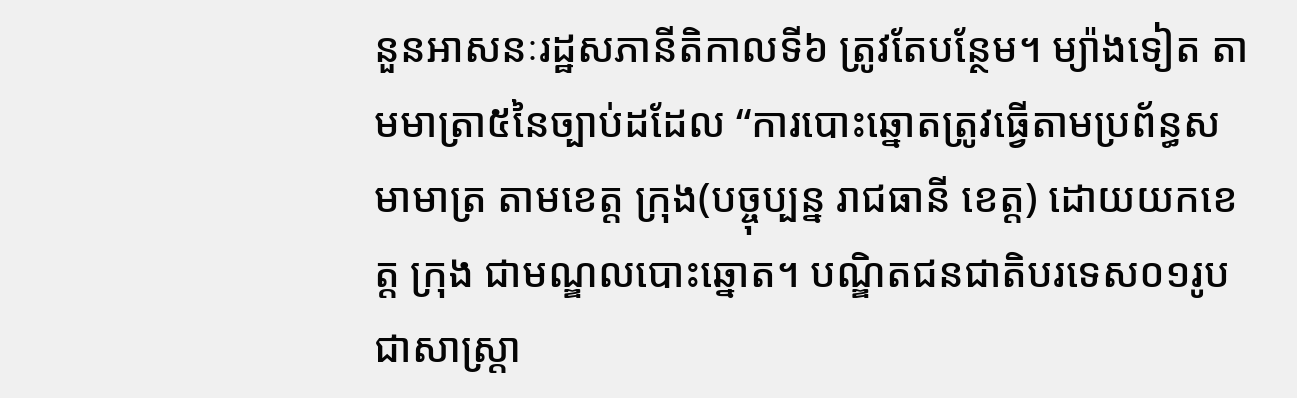នួនអាសនៈរដ្ឋសភានីតិកាលទី៦ ត្រូវតែបន្ថែម។ ម្យ៉ាងទៀត តាមមាត្រា៥នៃច្បាប់ដដែល “ការបោះឆ្នោតត្រូវធ្វើតាមប្រព័ន្ធសមាមាត្រ តាមខេត្ត ក្រុង(បច្ចុប្បន្ន រាជធានី ខេត្ត) ដោយយកខេត្ត ក្រុង ជាមណ្ឌលបោះឆ្នោត។ បណ្ឌិតជនជាតិបរទេស០១រូប ជាសាស្ត្រា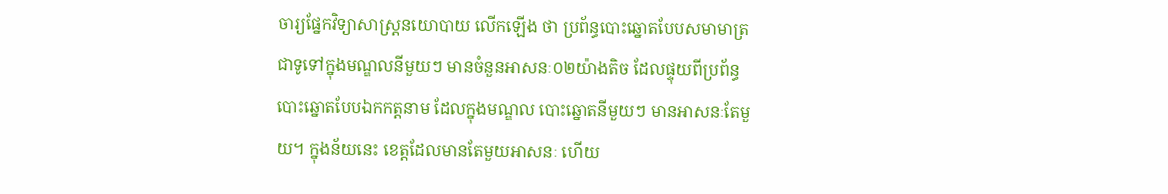ចារ្យផ្នែកវិទ្យាសាស្ត្រនយោបាយ លើកឡើង ថា ប្រព័ន្ធបោះឆ្នោតបែបសមាមាត្រ ជាទូទៅក្នុងមណ្ឌលនីមួយៗ មានចំនួនអាសនៈ០២យ៉ាងតិច ដែលផ្ទុយពីប្រព័ន្ធបោះឆ្នោតបែបឯកកត្តនាម ដែលក្នុងមណ្ឌល បោះឆ្នោតនីមួយៗ មានអាសនៈតែមួយ។ ក្នុងន័យនេះ ខេត្តដែលមានតែមួយអាសនៈ ហើយ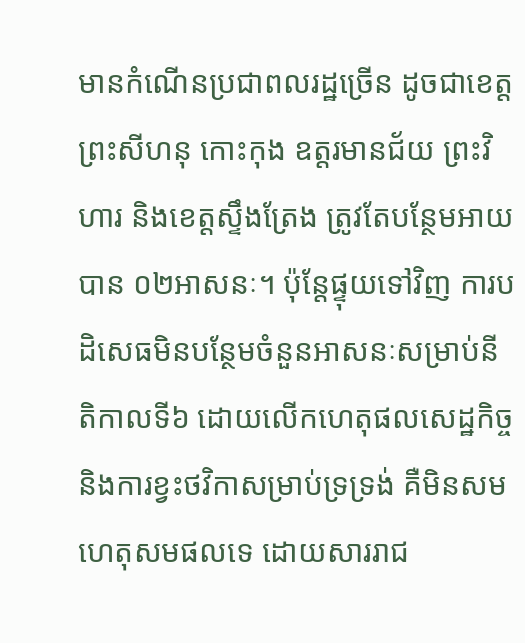មានកំណើនប្រជាពលរដ្ឋច្រើន ដូចជាខេត្តព្រះសីហនុ កោះកុង ឧត្តរមានជ័យ ព្រះវិហារ និងខេត្តស្ទឹងត្រែង ត្រូវតែបន្ថែមអាយបាន ០២អាសនៈ។ ប៉ុន្តែផ្ទុយទៅវិញ ការបដិសេធមិនបន្ថែមចំនួនអាសនៈសម្រាប់នីតិកាលទី៦ ដោយលើកហេតុផលសេដ្ឋកិច្ច និងការខ្វះថវិកាសម្រាប់ទ្រទ្រង់ គឺមិនសមហេតុសមផលទេ ដោយសាររាជ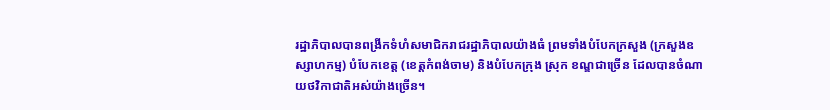រដ្ឋាភិបាលបានពង្រីកទំហំសមាជិករាជរដ្ឋាភិបាលយ៉ាងធំ ព្រមទាំងបំបែកក្រសួង (ក្រសួងឧស្សាហកម្ម) បំបែកខេត្ត (ខេត្តកំពង់ចាម) និងបំបែកក្រុង ស្រុក ខណ្ឌជាច្រើន ដែលបានចំណាយថវិកាជាតិអស់យ៉ាងច្រើន។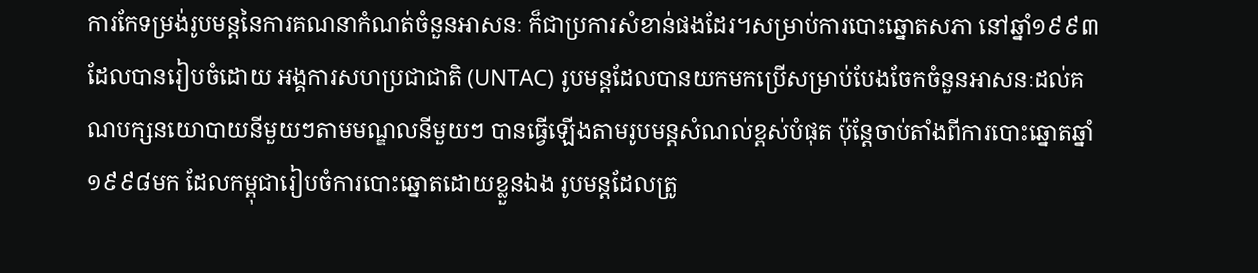ការកែទម្រង់រូបមន្តនៃការគណនាកំណត់ចំនួនអាសនៈ ក៏ជាប្រការសំខាន់ផងដែរ។សម្រាប់ការបោះឆ្នោតសភា នៅឆ្នាំ១៩៩៣ ដែលបានរៀបចំដោយ អង្គការសហប្រជាជាតិ (UNTAC) រូបមន្តដែលបានយកមកប្រើសម្រាប់បែងចែកចំនួនអាសនៈដល់គណបក្សនយោបាយនីមួយៗតាមមណ្ឌលនីមួយៗ បានធ្វើឡើងតាមរូបមន្តសំណល់ខ្ពស់បំផុត ប៉ុន្តែចាប់តាំងពីការបោះឆ្នោតឆ្នាំ១៩៩៨មក ដែលកម្ពុជារៀបចំការបោះឆ្នោតដោយខ្លួនឯង រូបមន្តដែលត្រូ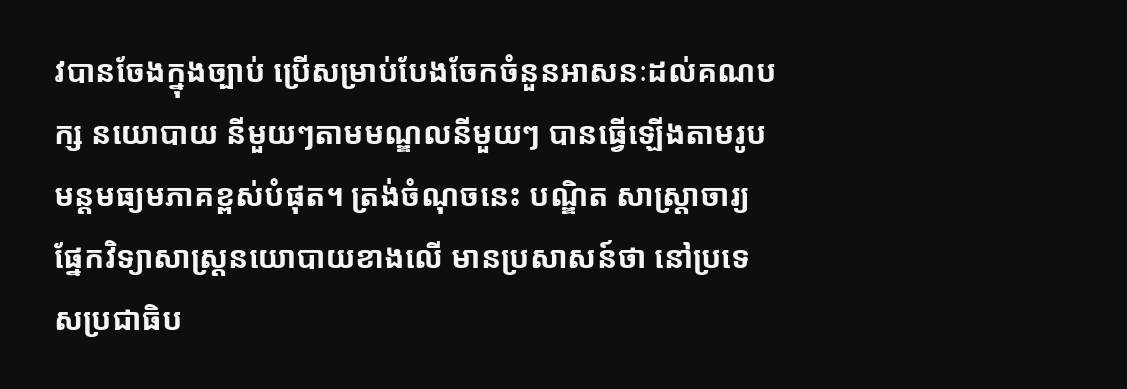វបានចែងក្នុងច្បាប់ ប្រើសម្រាប់បែងចែកចំនួនអាសនៈដល់គណបក្ស នយោបាយ នីមួយៗតាមមណ្ឌលនីមួយៗ បានធ្វើឡើងតាមរូបមន្តមធ្យមភាគខ្ពស់បំផុត។ ត្រង់ចំណុចនេះ បណ្ឌិត សាស្ត្រាចារ្យផ្នែកវិទ្យាសាស្ត្រនយោបាយខាងលើ មានប្រសាសន៍ថា នៅប្រទេសប្រជាធិប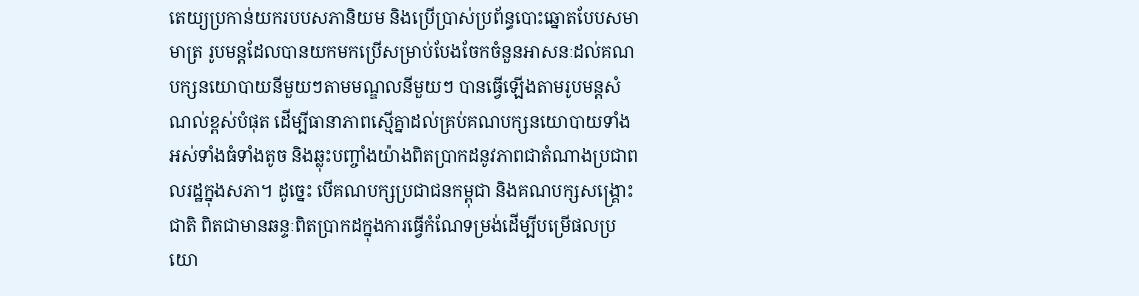តេយ្យប្រកាន់យករបបសភានិយម និងប្រើប្រាស់ប្រព័ន្ធបោះឆ្នោតបែបសមាមាត្រ រូបមន្តដែលបានយកមកប្រើសម្រាប់បែងចែកចំនួនអាសនៈដល់គណបក្សនយោបាយនីមួយៗតាមមណ្ឌលនីមួយៗ បានធ្វើឡើងតាមរូបមន្តសំណល់ខ្ពស់បំផុត ដើម្បីធានាភាពស្មើគ្នាដល់គ្រប់គណបក្សនយោបាយទាំងអស់ទាំងធំទាំងតូច និងឆ្លុះបញ្ចាំងយ៉ាងពិតប្រាកដនូវភាពជាតំណាងប្រជាពលរដ្ឋក្នុងសភា។ ដូច្នេះ បើគណបក្សប្រជាជនកម្ពុជា និងគណបក្សសង្គ្រោះជាតិ ពិតជាមានឆន្ទៈពិតប្រាកដក្នុងការធ្វើកំណែទម្រង់ដើម្បីបម្រើផលប្រយោ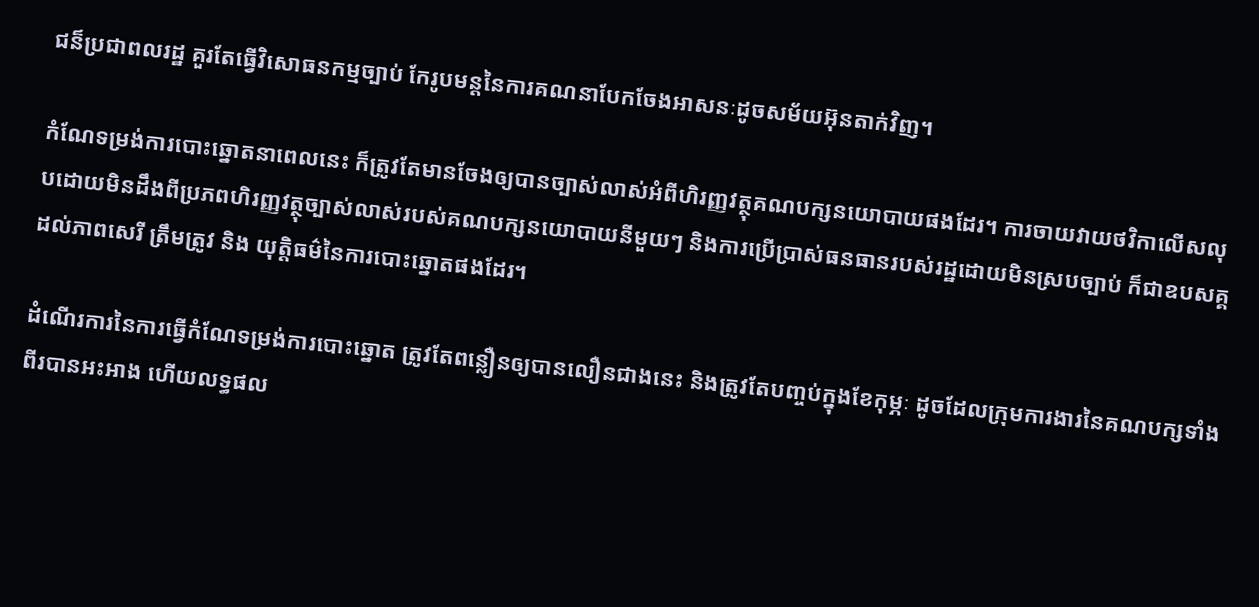ជន៏ប្រជាពលរដ្ឋ គួរតែធ្វើវិសោធនកម្មច្បាប់ កែរូបមន្តនៃការគណនាបែកចែងអាសនៈដូចសម័យអ៊ុនតាក់វិញ។

កំណែទម្រង់ការបោះឆ្នោតនាពេលនេះ ក៏ត្រូវតែមានចែងឲ្យបានច្បាស់លាស់អំពីហិរញ្ញវត្ថុគណបក្សនយោបាយផងដែរ។ ការចាយវាយថវិកាលើសលុបដោយមិនដឹងពីប្រភពហិរញ្ញវត្ថុច្បាស់លាស់របស់គណបក្សនយោបាយនីមួយៗ និងការប្រើប្រាស់ធនធានរបស់រដ្ឋដោយមិនស្របច្បាប់ ក៏ជាឧបសគ្គដល់ភាពសេរី ត្រឹមត្រូវ និង យុត្តិធម៌នៃការបោះឆ្នោតផងដែរ។

ដំណើរការនៃការធ្វើកំណែទម្រង់ការបោះឆ្នោត ត្រូវតែពន្លឿនឲ្យបានលឿនជាងនេះ និងត្រូវតែបញ្ចប់ក្នុងខែកុម្ភៈ ដូចដែលក្រុមការងារនៃគណបក្សទាំងពីរបានអះអាង ហើយលទ្ធផល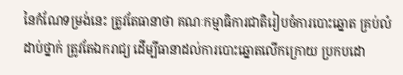នៃកំណែទម្រង់នេះ ត្រូវតែធានាថា គណៈកម្មាធិការជាតិរៀបចំការបោះឆ្នោត គ្រប់លំដាប់ថ្នាក់ ត្រូវតែឯករាជ្យ ដើម្បីធានាដល់ការបោះឆ្នោតលើកក្រោយ ប្រកបដោ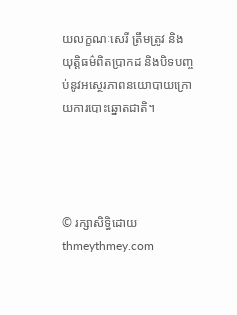យលក្ខណៈសេរី ត្រឹមត្រូវ និងយុត្តិធម៌ពិតប្រាកដ និងបិទបញ្ចប់នូវអស្ថេរភាពនយោបាយក្រោយការបោះឆ្នោតជាតិ។




© រក្សាសិទ្ធិដោយ thmeythmey.com